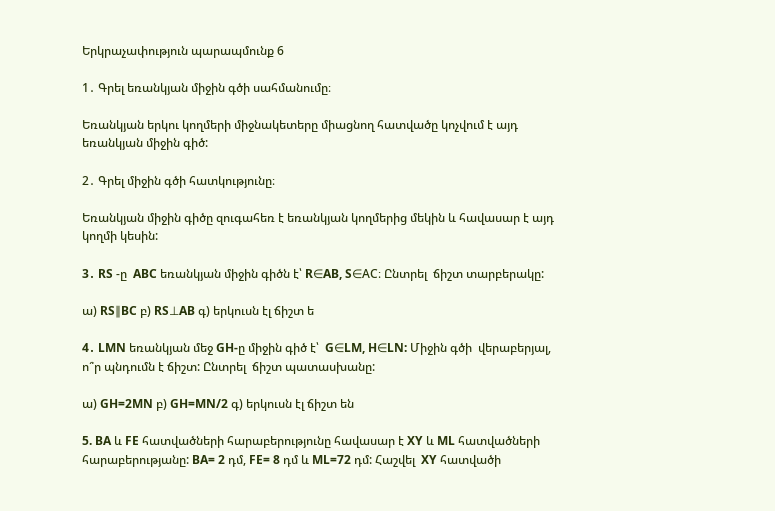Երկրաչափություն պարապմունք 6

1․ Գրել եռանկյան միջին գծի սահմանումը։

Եռանկյան երկու կողմերի միջնակետերը միացնող հատվածը կոչվում է այդ եռանկյան միջին գիծ:

2․ Գրել միջին գծի հատկությունը։

Եռանկյան միջին գիծը զուգահեռ է եռանկյան կողմերից մեկին և հավասար է այդ կողմի կեսին:

3․ RS -ը  ABC եռանկյան միջին գիծն է՝ R∈AB, S∈AC։ Ընտրել  ճիշտ տարբերակը:

ա) RS∥BC բ) RS⊥AB գ) երկուսն էլ ճիշտ ե

4․ LMN եռանկյան մեջ GH-ը միջին գիծ է՝  G∈LM, H∈LN: Միջին գծի  վերաբերյալ, ո՞ր պնդումն է ճիշտ: Ընտրել  ճիշտ պատասխանը:

ա) GH=2MN բ) GH=MN/2 գ) երկուսն էլ ճիշտ են

5. BA և FE հատվածների հարաբերությունը հավասար է XY և ML հատվածների հարաբերությանը: BA= 2 դմ, FE= 8 դմ և ML=72 դմ: Հաշվել  XY հատվածի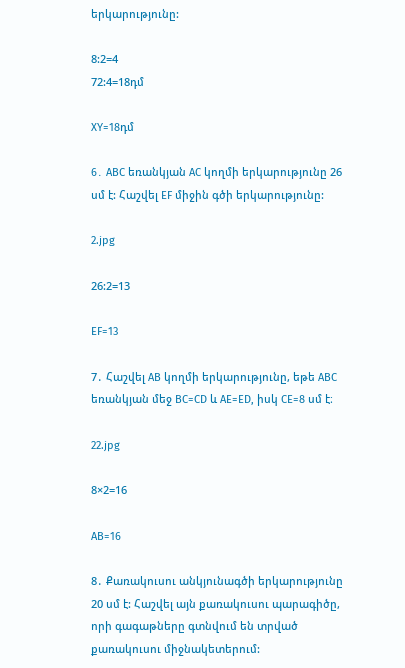երկարությունը:

8:2=4
72:4=18դմ

XY=18դմ

6․ ABC եռանկյան AC կողմի երկարությունը 26 սմ է: Հաշվել EF միջին գծի երկարությունը:

2.jpg

26:2=13

EF=13

7․ Հաշվել AB կողմի երկարությունը, եթե ABC եռանկյան մեջ BC=CD և AE=ED, իսկ CE=8 սմ է։

22.jpg

8×2=16

AB=16

8․ Քառակուսու անկյունագծի երկարությունը 20 սմ է: Հաշվել այն քառակուսու պարագիծը, որի գագաթները գտնվում են տրված քառակուսու միջնակետերում: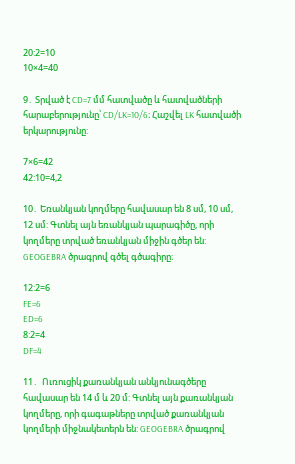20:2=10
10×4=40

9․ Տրված է CD=7 մմ հատվածը և հատվածների հարաբերությունը՝ CD/LK=10/6։ Հաշվել LK հատվածի երկարությունը:

7×6=42
42:10=4,2

10․ Եռանկյան կողմերը հավասար են 8 սմ, 10 սմ, 12 սմ: Գտնել այն եռանկյան պարագիծը, որի կողմերը տրված եռանկյան միջին գծեր են: GEOGEBRA ծրագրով գծել գծագիրը։

12:2=6
FE=6
ED=6
8:2=4
DF=4

11․  Ուռուցիկ քառանկյան անկյունագծերը հավասար են 14 մ և 20 մ: Գտնել այն քառանկյան կողմերը, որի գագաթները տրված քառանկյան կողմերի միջնակետերն են: GEOGEBRA ծրագրով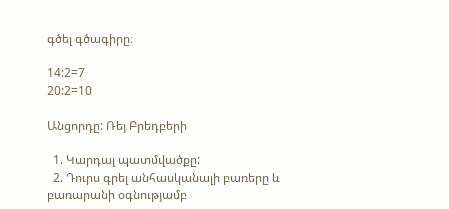գծել գծագիրը։

14:2=7
20:2=10

Անցորդը: Ռեյ Բրեդբերի

  1. Կարդալ պատմվածքը:
  2. Դուրս գրել անհասկանալի բառերը և բառարանի օգնությամբ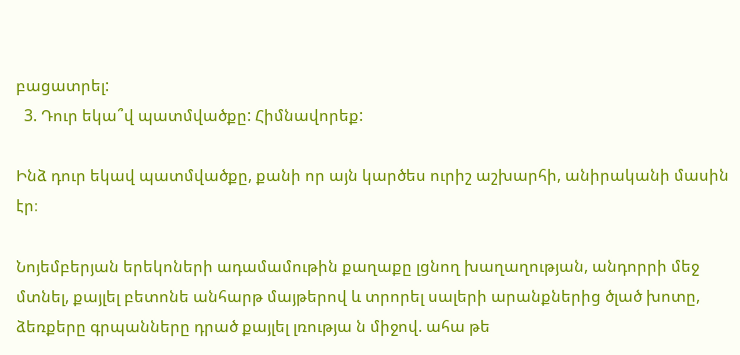բացատրել:
  3. Դուր եկա՞վ պատմվածքը: Հիմնավորեք:

Ինձ դուր եկավ պատմվածքը, քանի որ այն կարծես ուրիշ աշխարհի, անիրականի մասին էր։

Նոյեմբերյան երեկոների ադամամութին քաղաքը լցնող խաղաղության, անդորրի մեջ մտնել, քայլել բետոնե անհարթ մայթերով և տրորել սալերի արանքներից ծլած խոտը, ձեռքերը գրպանները դրած քայլել լռությա ն միջով. ահա թե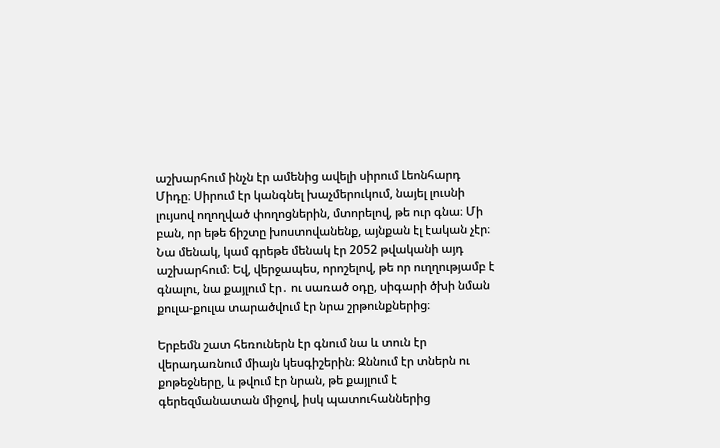աշխարհում ինչն էր ամենից ավելի սիրում Լեոնհարդ Միդը։ Սիրում էր կանգնել խաչմերուկում, նայել լուսնի լույսով ողողված փողոցներին, մտորելով, թե ուր գնա։ Մի բան, որ եթե ճիշտը խոստովանենք, այնքան էլ էական չէր։ Նա մենակ, կամ գրեթե մենակ էր 2052 թվականի այդ աշխարհում։ Եվ, վերջապես, որոշելով, թե որ ուղղությամբ է գնալու, նա քայլում էր․ ու սառած օդը, սիգարի ծխի նման քուլա-քուլա տարածվում էր նրա շրթունքներից։

Երբեմն շատ հեռուներն էր գնում նա և տուն էր վերադառնում միայն կեսգիշերին։ Զննում էր տներն ու քոթեջները, և թվում էր նրան, թե քայլում է գերեզմանատան միջով, իսկ պատուհաններից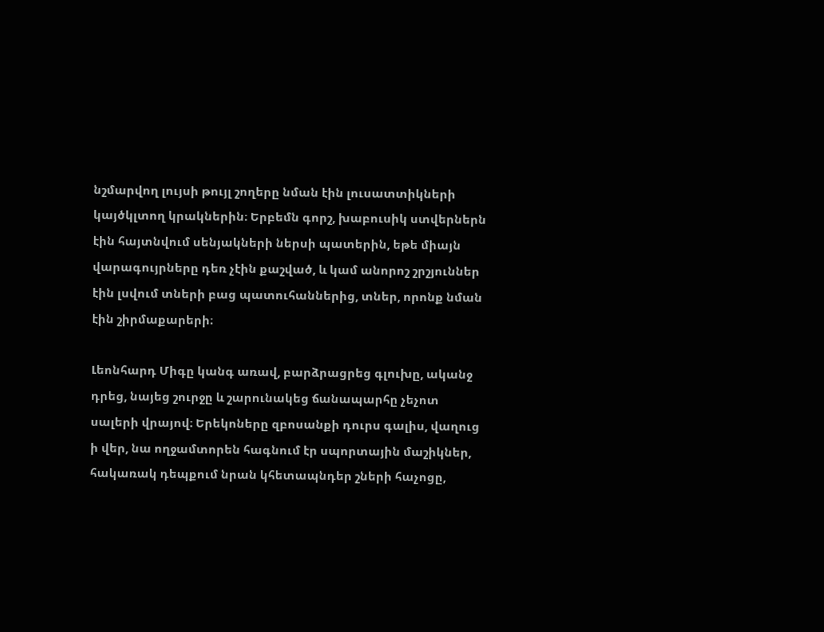նշմարվող լույսի թույլ շողերը նման էին լուսատտիկների կայծկլտող կրակներին։ Երբեմն գորշ, խաբուսիկ ստվերներն էին հայտնվում սենյակների ներսի պատերին, եթե միայն վարագույրները դեռ չէին քաշված, և կամ անորոշ շրշյուններ էին լսվում տների բաց պատուհաններից, տներ, որոնք նման էին շիրմաքարերի։

Լեոնհարդ Միգը կանգ առավ, բարձրացրեց գլուխը, ականջ դրեց, նայեց շուրջը և շարունակեց ճանապարհը չեչոտ սալերի վրայով։ Երեկոները զբոսանքի դուրս գալիս, վաղուց ի վեր, նա ողջամտորեն հագնում էր սպորտային մաշիկներ, հակառակ դեպքում նրան կհետապնդեր շների հաչոցը,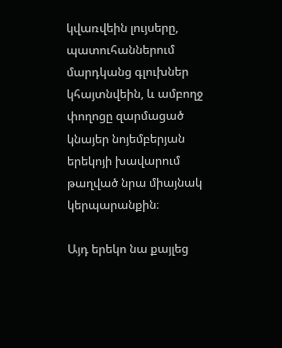կվառվեին լույսերը, պատուհաններում մարդկանց գլուխներ կհայտնվեին, և ամբողջ փողոցը զարմացած կնայեր նոյեմբերյան երեկոյի խավարում թաղված նրա միայնակ կերպարանքին։

Այդ երեկո նա քայլեց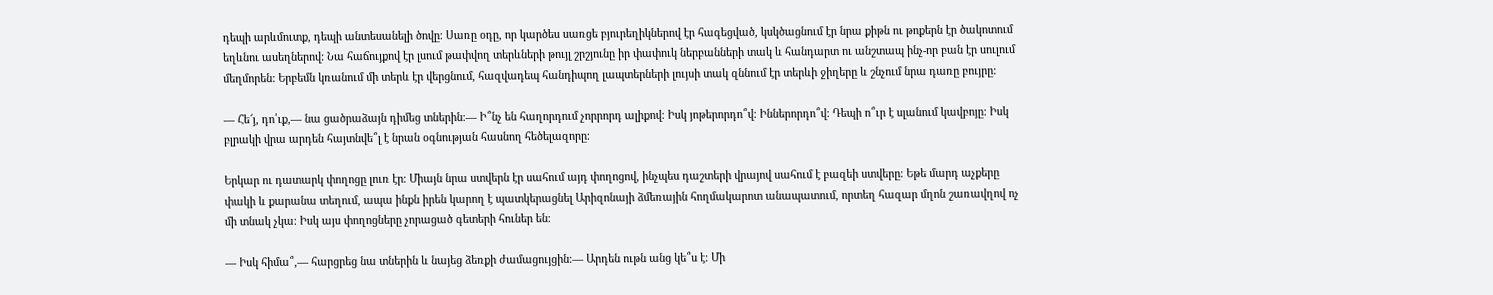դեպի արևմուտք, դեպի անտեսանելի ծովը։ Սառը օդը, որ կարծես սառցե բյուրեղիկներով էր հագեցված, կսկծացնում էր նրա քիթն ու թոքերն էր ծակոտում եղևնու ասեղներով: Նա հաճույքով էր լսում թափվող տերևների թույլ շրշյունը իր փափուկ ներբանների տակ և հանդարտ ու անշտապ ինչ-որ բան էր սուլում մեղմորեն: Երբեմն կռանում մի տերև էր վերցնում, հազվադեպ հանդիպող լապտերների լույսի տակ զննում էր տերևի ջիղերը և շնչում նրա դառը բույրը:

— Հե՜յ, դո՛ւք,— նա ցածրաձայն դիմեց տներին։— Ի՞նչ են հաղորդում չորրորդ ալիքով։ Իսկ յոթերորդո՞վ։ Իններորդո՞վ։ Դեպի ո՞ւր է սլանում կավբոյը։ Իսկ բլրակի վրա արդեն հայտնվե՞լ է նրան օգնության հասնող հեծելազորը։

Երկար ու դատարկ փողոցը լուռ էր։ Միայն նրա ստվերն էր սահում այդ փողոցով, ինչպես դաշտերի վրայով սահում է բազեի ստվերը։ Եթե մարդ աչքերը փակի և քարանա տեղում, ապա ինքն իրեն կարող է պատկերացնել Արիզոնայի ձմեռային հողմակարոտ անապատում, որտեղ հազար մղոն շառավղով ոչ մի տնակ չկա։ Իսկ այս փողոցները չորացած գետերի հուներ են։

— Իսկ հիմա՞,— հարցրեց նա տներին և նայեց ձեռքի ժամացույցին։— Արդեն ութն անց կե՞ս է։ Մի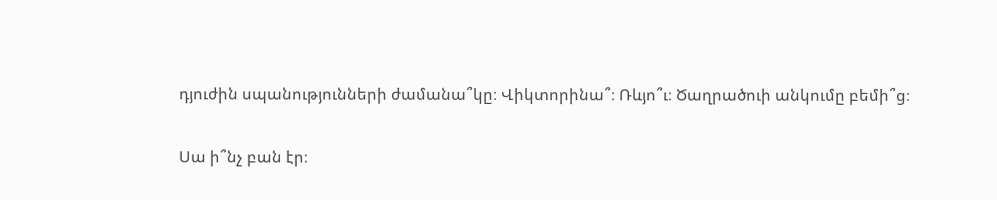դյուժին սպանությունների ժամանա՞կը։ Վիկտորինա՞։ Ռևյո՞ւ։ Ծաղրածուի անկումը բեմի՞ց։

Սա ի՞նչ բան էր։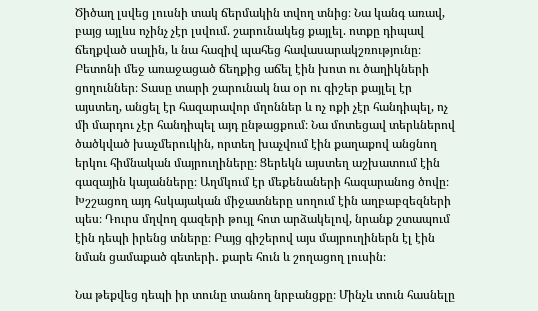Ծիծաղ լսվեց լուսնի տակ ճերմակին տվող տնից։ Նա կանգ առավ, բայց այլևս ոչինչ չէր լսվում. շարունակեց քայլել. ոտքը դիպավ ճեղքված սալին, և նա հազիվ պահեց հավասարակշռությունը։ Բետոնի մեջ առաջացած ճեղքից աճել էին խոտ ու ծաղիկների ցողուններ։ Տասը տարի շարունակ նա օր ու գիշեր քայլել էր այստեղ, անցել էր հազարավոր մղոններ և ոչ ոքի չէր հանդիպել, ոչ մի մարդու չէր հանդիպել այդ ընթացքում։ Նա մոտեցավ տերևներով ծածկված խաչմերուկին, որտեղ խաչվում էին քաղաքով անցնող երկու հիմնական մայրուղիները։ Ցերեկն այստեղ աշխատում էին գազային կայանները։ Աղմկում էր մեքենաների հազարանոց ծովը։ Խշշացող այդ հսկայական միջատները սողում էին աղբաբզեզների պես։ Դուրս մղվող գազերի թույլ հոտ արձակելով, նրանք շտապում էին դեպի իրենց տները։ Բայց գիշերով այս մայրուղիներն էլ էին նման ցամաքած գետերի․ քարե հուն և շողացող լուսին։

Նա թեքվեց դեպի իր տունը տանող նրբանցքը։ Մինչև տուն հասնելը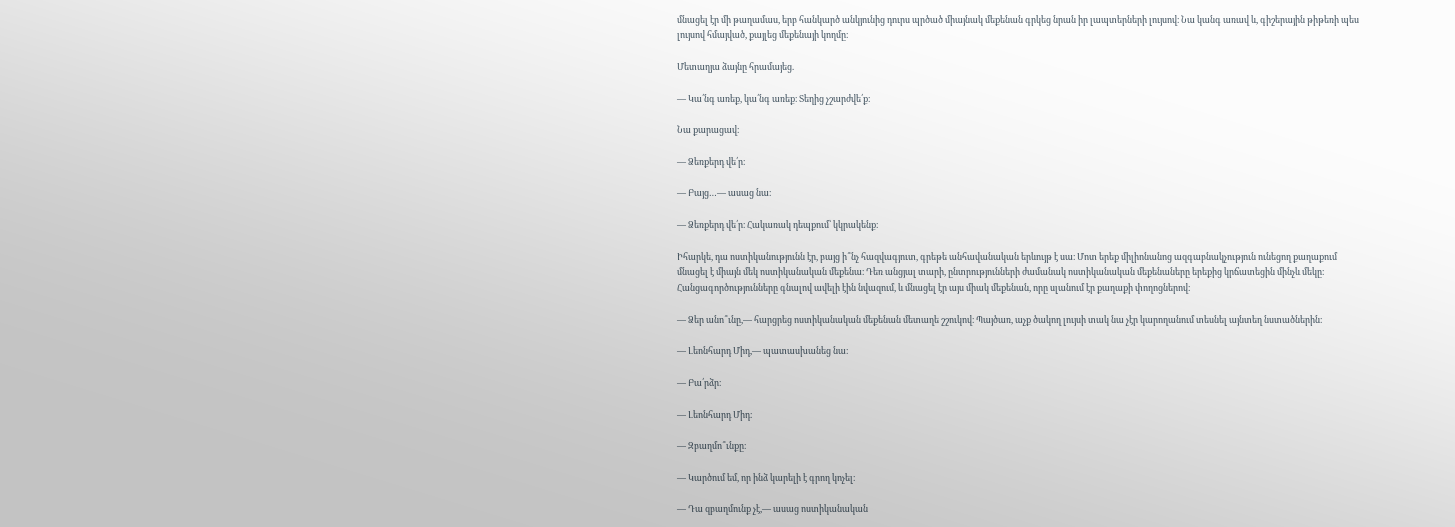մնացել էր մի թաղամաս, երբ հանկարծ անկյունից դուրս պրծած միայնակ մեքենան գրկեց նրան իր լապտերների լույսով։ Նա կանգ առավ և, գիշերային թիթեռի պես լույսով հմայված, քայլեց մեքենայի կողմը։

Մետաղյա ձայնը հրամայեց.

— Կա՛նգ առեք, կա՛նգ առեք։ Տեղից չշարժվե՛ք։

Նա քարացավ։

— Ձեռքերդ վե՛ր։

— Բայց…— ասաց նա։

— Ձեռքերդ վե՛ր։ Հակառակ դեպքում՝ կկրակենք։

Իհարկե, դա ոստիկանությունն էր, բայց ի՞նչ հազվագյուտ, գրեթե անհավանական երևույթ է սա։ Մոտ երեք միլիոնանոց ազգաբնակչություն ունեցող քաղաքում մնացել է միայն մեկ ոստիկանական մեքենա։ Դեռ անցյալ տարի, ընտրությունների ժամանակ ոստիկանական մեքենաները երեքից կրճատեցին մինչև մեկը։ Հանցագործությունները գնալով ավելի էին նվազում, և մնացել էր այս միակ մեքենան, որը սլանում էր քաղաքի փողոցներով։

— Ձեր անո՞ւնը,— հարցրեց ոստիկանական մեքենան մետաղե շշուկով։ Պայծառ, աչք ծակող լույսի տակ նա չէր կարողանում տեսնել այնտեղ նստածներին։

— Լեոնհարդ Միդ,— պատասխանեց նա։

— Բա՛րձր։

— Լեոնհարդ Միդ։

— Զբաղմո՞ւնքը։

— Կարծում եմ, որ ինձ կարելի է գրող կոչել։

— Դա զբաղմունք չէ,— ասաց ոստիկանական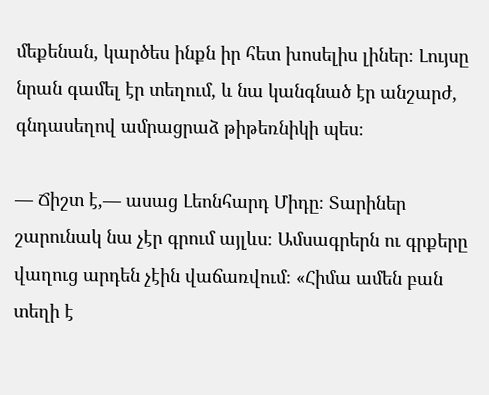մեքենան, կարծես ինքն իր հետ խոսելիս լիներ։ Լույսը նրան գամել էր տեղում, և նա կանգնած էր անշարժ, գնդասեղով ամրացրաձ թիթեռնիկի պես։

— Ճիշտ է,— ասաց Լեոնհարդ Միդը։ Տարիներ շարունակ նա չէր գրում այլևս։ Ամսագրերն ու գրքերը վաղուց արդեն չէին վաճառվում։ «Հիմա ամեն բան տեղի է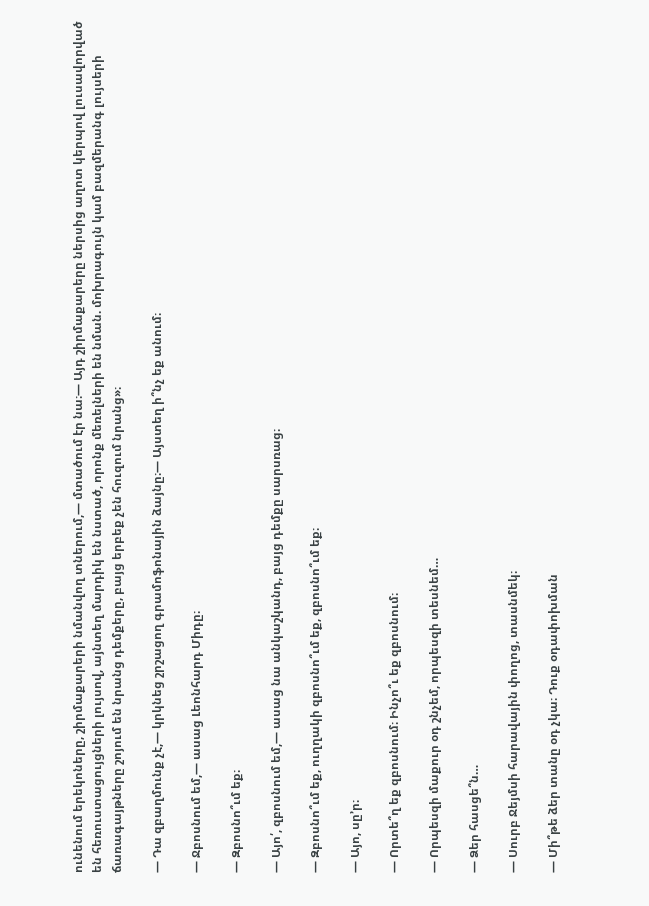ունենում երեկոները, շիրմաքարերի նմանվող տներում,— մտածում էր նա։— Այդ շիրմաքարերը ներսից աղոտ կերպով լուսավորված են հեռուստացույցների լույսով, այնտեղ մարդիկ են նստած, որոնք մեռելների են նման. մոխրագույն կամ բազմերանգ լույսերի ճառագայթները շոյում են նրանց դեմքերը, բայց երբեք չեն հուզում նրանց»։

— Դա զբաղմունք չէ,— կրկնեց շրշացող գրամոֆոնային ձայնը։— Այստեղ ի՞նչ եք անում։

— Ջբոսնում եմ,— ասաց Լեոնհարդ Միդը։

— Զբոսնո՞ւմ եք։

— Այո՛, զբոսնում եմ,— ասաց նա անկաշկանդ, բայց դեմքը սարսռաց։

— Զբոսնո՞ւմ եք, ուղղակի զբոսնո՞ւմ եք, զբոսնո՞ւմ եք։

— Այո, սը՚ր։

— Որտե՞ղ եք զբոսնում։ Ինչո՞ւ եք զբոսնում։

— Որպեսզի մաքուր օդ շնչեմ, որպեսզի տեսնեմ…

— Ձեր հասցե՞ն…

— Սուրբ Ջեյմսի հարավային փողոց, տասնմեկ։

— Մի՞թե ձեր տանը օդ չկա։ Դուք օդափոխման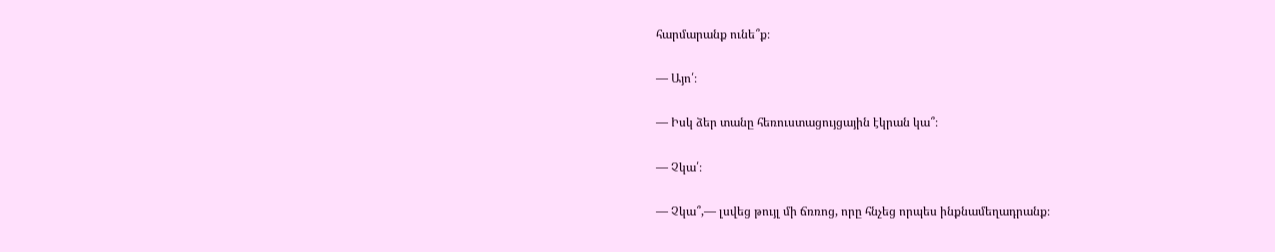հարմարանք ունե՞ք։

— Այո՛։

— Իսկ ձեր տանը հեռուստացույցային էկրան կա՞։

— Չկա՛։

— Չկա՞,— լսվեց թույլ մի ճռռոց, որը հնչեց որպես ինքնամեղադրանք։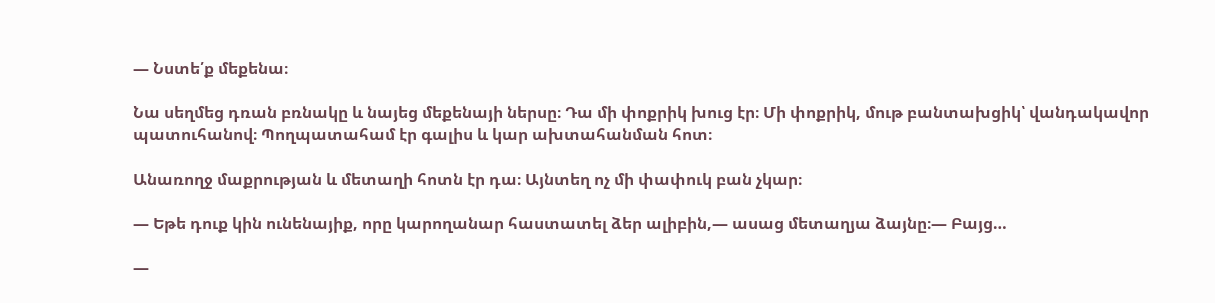— Նստե՛ք մեքենա։

Նա սեղմեց դռան բռնակը և նայեց մեքենայի ներսը։ Դա մի փոքրիկ խուց էր։ Մի փոքրիկ, մութ բանտախցիկ՝ վանդակավոր պատուհանով։ Պողպատահամ էր գալիս և կար ախտահանման հոտ։

Անառողջ մաքրության և մետաղի հոտն էր դա։ Այնտեղ ոչ մի փափուկ բան չկար։

— Եթե դուք կին ունենայիք, որը կարողանար հաստատել ձեր ալիբին,— ասաց մետաղյա ձայնը։— Բայց…

—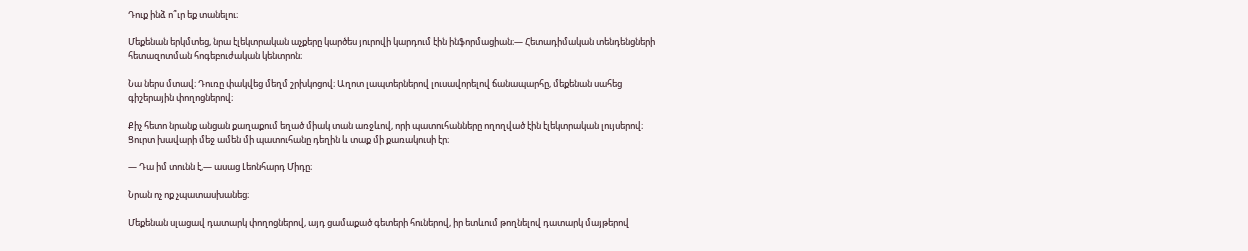Դուք ինձ ո՞ւր եք տանելու։

Մեքենան երկմտեց, նրա էլեկտրական աչքերը կարծես յուրովի կարդում էին ինֆորմացիան։— Հետադիմական տենդենցների հետազոտման հոգեբուժական կենտրոն։

Նա ներս մտավ։ Դուռը փակվեց մեղմ շրխկոցով։ Աղոտ լապտերներով լուսավորելով ճանապարհը, մեքենան սահեց գիշերային փողոցներով։

Քիչ հետո նրանք անցան քաղաքում եղած միակ տան առջևով, որի պատուհանները ողողված էին էլեկտրական լույսերով։ Ցուրտ խավարի մեջ ամեն մի պատուհանը դեղին և տաք մի քառակուսի էր։

— Դա իմ տունն է,— ասաց Լեոնհարդ Միդը։

Նրան ոչ ոք չպատասխանեց։

Մեքենան սլացավ դատարկ փողոցներով, այդ ցամաքած գետերի հուներով, իր ետևում թողնելով դատարկ մայթերով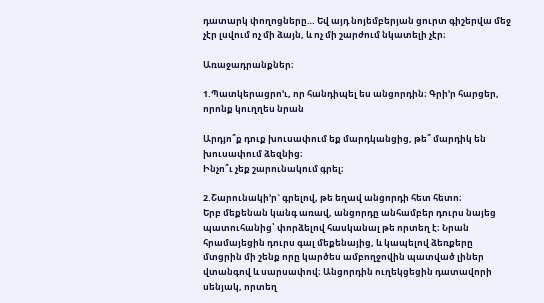դատարկ փողոցները… Եվ այդ նոյեմբերյան ցուրտ գիշերվա մեջ չէր լսվում ոչ մի ձայն, և ոչ մի շարժում նկատելի չէր։

Առաջադրանքներ։

1.Պատկերացրո’ւ, որ հանդիպել ես անցորդին։ Գրի’ր հարցեր, որոնք կուղղես նրան

Արդյո՞ք դուք խուսափում եք մարդկանցից, թե՞ մարդիկ են խուսափում ձեզնից։
Ինչո՞ւ չեք շարունակում գրել։

2.Շարունակի’ր` գրելով, թե եղավ անցորդի հետ հետո։
Երբ մեքենան կանգ առավ, անցորդը անհամբեր դուրս նայեց պատուհանից՝ փորձելով հասկանալ թե որտեղ է։ Նրան հրամայեցին դուրս գալ մեքենայից, և կապելով ձեռքերը մտցրին մի շենք որը կարծես ամբողջովին պատված լիներ վտանգով և սարսափով։ Անցորդին ուղեկցեցին դատավորի սենյակ, որտեղ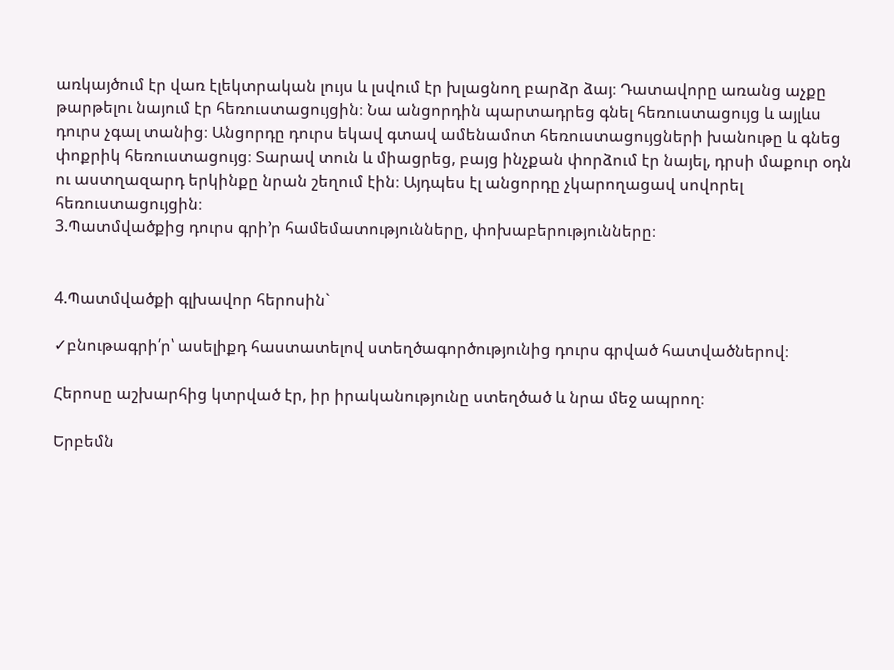առկայծում էր վառ էլեկտրական լույս և լսվում էր խլացնող բարձր ձայ։ Դատավորը առանց աչքը թարթելու նայում էր հեռուստացույցին։ Նա անցորդին պարտադրեց գնել հեռուստացույց և այլևս դուրս չգալ տանից։ Անցորդը դուրս եկավ գտավ ամենամոտ հեռուստացույցների խանութը և գնեց փոքրիկ հեռուստացույց։ Տարավ տուն և միացրեց, բայց ինչքան փորձում էր նայել, դրսի մաքուր օդն ու աստղազարդ երկինքը նրան շեղում էին։ Այդպես էլ անցորդը չկարողացավ սովորել հեռուստացույցին։
3.Պատմվածքից դուրս գրի’ր համեմատությունները, փոխաբերությունները։


4.Պատմվածքի գլխավոր հերոսին`

✓բնութագրի՛ր՝ ասելիքդ հաստատելով ստեղծագործությունից դուրս գրված հատվածներով։

Հերոսը աշխարհից կտրված էր, իր իրականությունը ստեղծած և նրա մեջ ապրող։

Երբեմն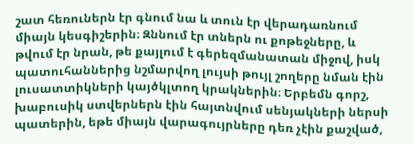շատ հեռուներն էր գնում նա և տուն էր վերադառնում միայն կեսգիշերին։ Զննում էր տներն ու քոթեջները, և թվում էր նրան, թե քայլում է գերեզմանատան միջով, իսկ պատուհաններից նշմարվող լույսի թույլ շողերը նման էին լուսատտիկների կայծկլտող կրակներին։ Երբեմն գորշ, խաբուսիկ ստվերներն էին հայտնվում սենյակների ներսի պատերին, եթե միայն վարագույրները դեռ չէին քաշված,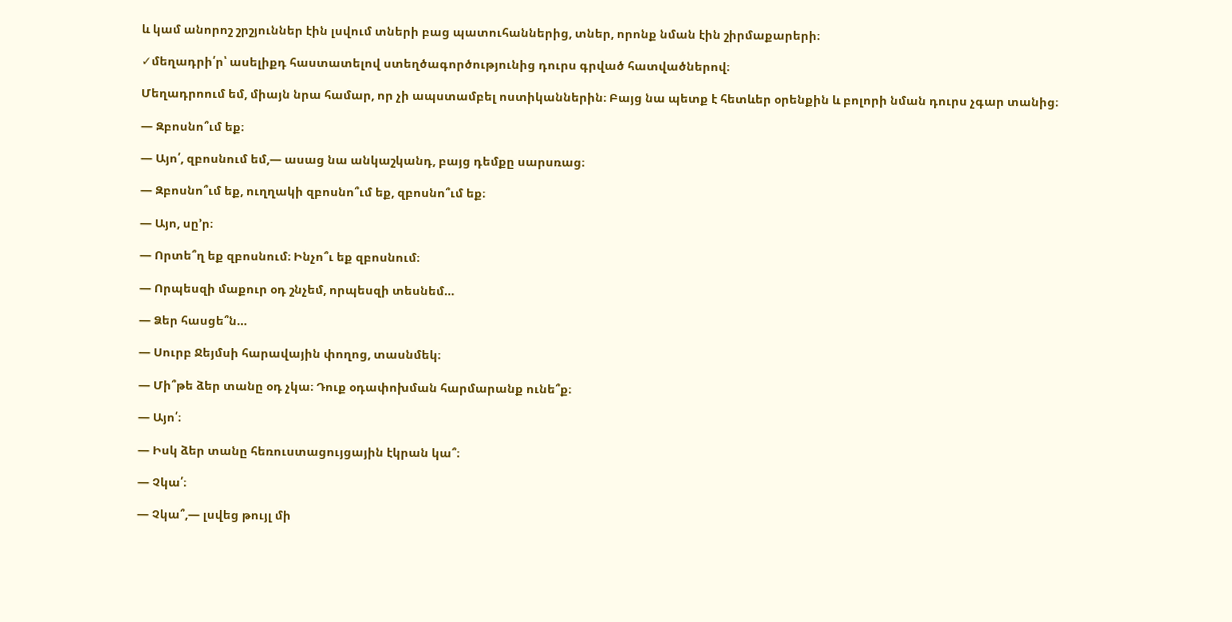և կամ անորոշ շրշյուններ էին լսվում տների բաց պատուհաններից, տներ, որոնք նման էին շիրմաքարերի։

✓մեղադրի՛ր՝ ասելիքդ հաստատելով ստեղծագործությունից դուրս գրված հատվածներով։

Մեղադրոում եմ, միայն նրա համար, որ չի ապստամբել ոստիկաններին։ Բայց նա պետք է հետևեր օրենքին և բոլորի նման դուրս չգար տանից։

— Զբոսնո՞ւմ եք։

— Այո՛, զբոսնում եմ,— ասաց նա անկաշկանդ, բայց դեմքը սարսռաց։

— Զբոսնո՞ւմ եք, ուղղակի զբոսնո՞ւմ եք, զբոսնո՞ւմ եք։

— Այո, սը՚ր։

— Որտե՞ղ եք զբոսնում։ Ինչո՞ւ եք զբոսնում։

— Որպեսզի մաքուր օդ շնչեմ, որպեսզի տեսնեմ…

— Ձեր հասցե՞ն…

— Սուրբ Ջեյմսի հարավային փողոց, տասնմեկ։

— Մի՞թե ձեր տանը օդ չկա։ Դուք օդափոխման հարմարանք ունե՞ք։

— Այո՛։

— Իսկ ձեր տանը հեռուստացույցային էկրան կա՞։

— Չկա՛։

— Չկա՞,— լսվեց թույլ մի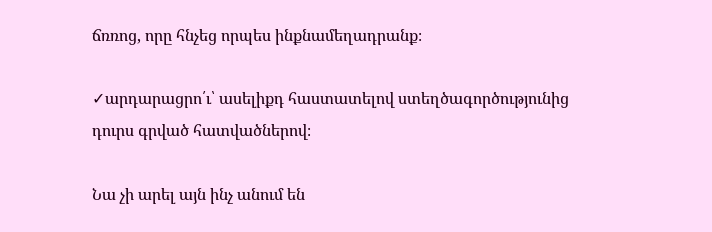ճռռոց, որը հնչեց որպես ինքնամեղադրանք։

✓արդարացրո՛ւ՝ ասելիքդ հաստատելով ստեղծագործությունից դուրս գրված հատվածներով։

Նա չի արել այն ինչ անում են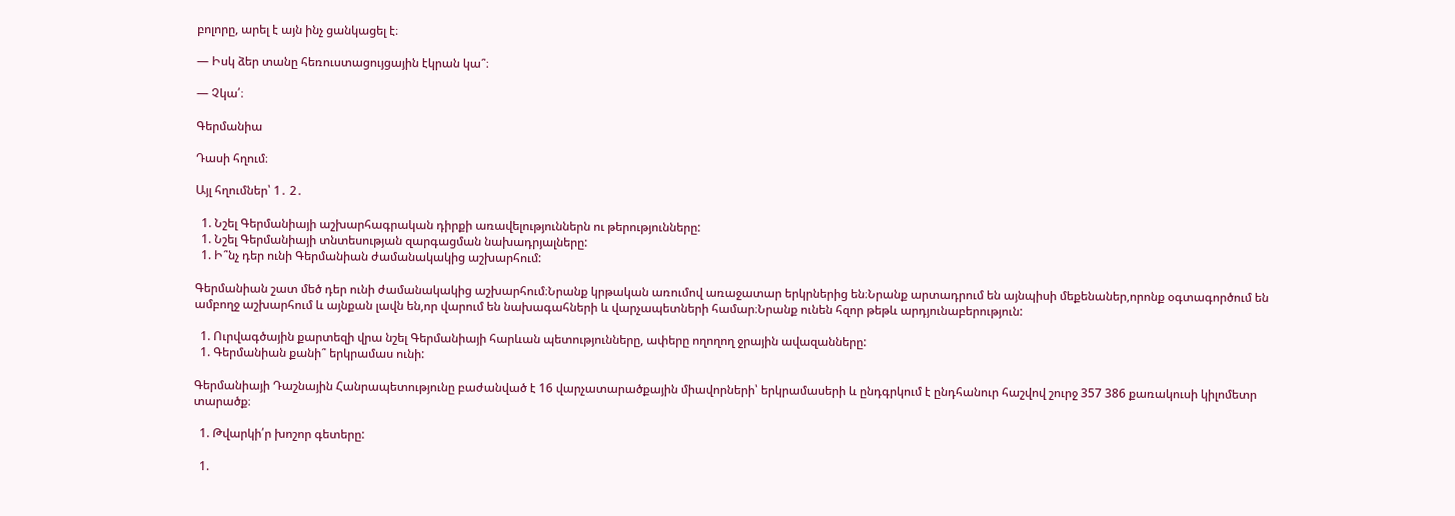բոլորը, արել է այն ինչ ցանկացել է։

— Իսկ ձեր տանը հեռուստացույցային էկրան կա՞։

— Չկա՛։

Գերմանիա

Դասի հղում։

Այլ հղումներ՝ 1․ 2․

  1. Նշել Գերմանիայի աշխարհագրական դիրքի առավելություններն ու թերությունները:
  1. Նշել Գերմանիայի տնտեսության զարգացման նախադրյալները:
  1. Ի՞նչ դեր ունի Գերմանիան ժամանակակից աշխարհում:

Գերմանիան շատ մեծ դեր ունի ժամանակակից աշխարհում։Նրանք կրթական առումով առաջատար երկրներից են։Նրանք արտադրում են այնպիսի մեքենաներ,որոնք օգտագործում են ամբողջ աշխարհում և այնքան լավն են,որ վարում են նախագահների և վարչապետների համար։Նրանք ունեն հզոր թեթև արդյունաբերություն:

  1. Ուրվագծային քարտեզի վրա նշել Գերմանիայի հարևան պետությունները, ափերը ողողող ջրային ավազանները:
  1. Գերմանիան քանի՞ երկրամաս ունի:

Գերմանիայի Դաշնային Հանրապետությունը բաժանված է 16 վարչատարածքային միավորների՝ երկրամասերի և ընդգրկում է ընդհանուր հաշվով շուրջ 357 386 քառակուսի կիլոմետր տարածք։

  1. Թվարկի՛ր խոշոր գետերը:

  1.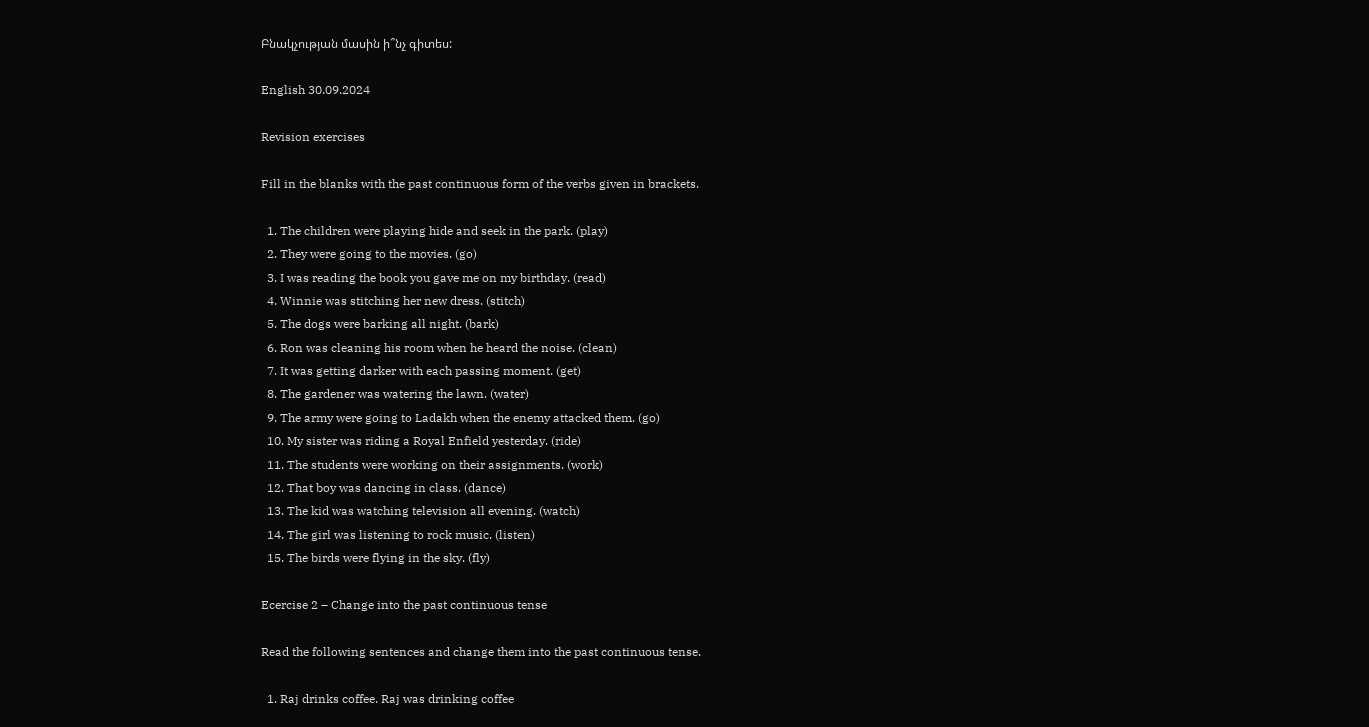Բնակչության մասին ի՞նչ գիտես:

English 30.09.2024

Revision exercises

Fill in the blanks with the past continuous form of the verbs given in brackets.

  1. The children were playing hide and seek in the park. (play)
  2. They were going to the movies. (go)
  3. I was reading the book you gave me on my birthday. (read)
  4. Winnie was stitching her new dress. (stitch)
  5. The dogs were barking all night. (bark)
  6. Ron was cleaning his room when he heard the noise. (clean)
  7. It was getting darker with each passing moment. (get)
  8. The gardener was watering the lawn. (water)
  9. The army were going to Ladakh when the enemy attacked them. (go)
  10. My sister was riding a Royal Enfield yesterday. (ride)
  11. The students were working on their assignments. (work)
  12. That boy was dancing in class. (dance)
  13. The kid was watching television all evening. (watch)
  14. The girl was listening to rock music. (listen)
  15. The birds were flying in the sky. (fly)

Ecercise 2 – Change into the past continuous tense

Read the following sentences and change them into the past continuous tense.

  1. Raj drinks coffee. Raj was drinking coffee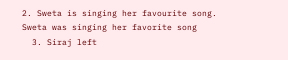2. Sweta is singing her favourite song. Sweta was singing her favorite song
  3. Siraj left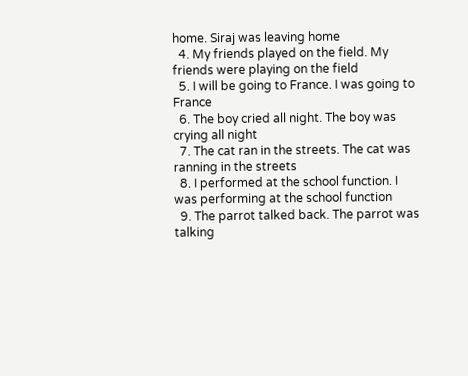home. Siraj was leaving home
  4. My friends played on the field. My friends were playing on the field
  5. I will be going to France. I was going to France
  6. The boy cried all night. The boy was crying all night
  7. The cat ran in the streets. The cat was ranning in the streets
  8. I performed at the school function. I was performing at the school function
  9. The parrot talked back. The parrot was talking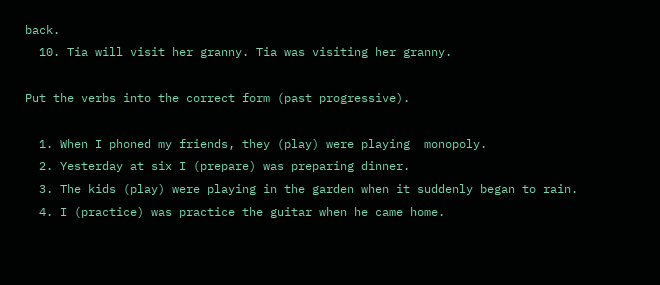back.
  10. Tia will visit her granny. Tia was visiting her granny.

Put the verbs into the correct form (past progressive).

  1. When I phoned my friends, they (play) were playing  monopoly.
  2. Yesterday at six I (prepare) was preparing dinner.
  3. The kids (play) were playing in the garden when it suddenly began to rain.
  4. I (practice) was practice the guitar when he came home.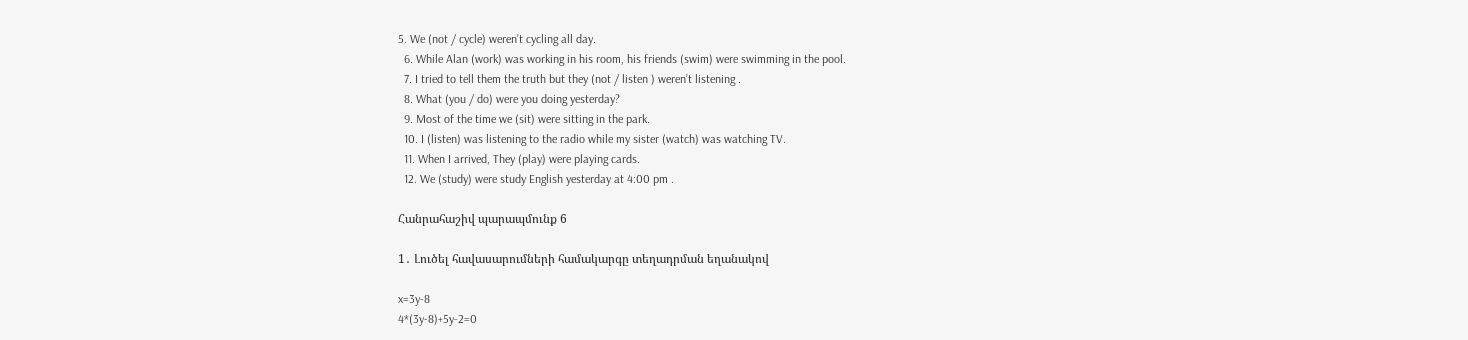5. We (not / cycle) weren’t cycling all day.
  6. While Alan (work) was working in his room, his friends (swim) were swimming in the pool.
  7. I tried to tell them the truth but they (not / listen ) weren’t listening .
  8. What (you / do) were you doing yesterday?
  9. Most of the time we (sit) were sitting in the park.
  10. I (listen) was listening to the radio while my sister (watch) was watching TV.
  11. When I arrived, They (play) were playing cards.
  12. We (study) were study English yesterday at 4:00 pm .

Հանրահաշիվ պարապմունք 6

1․ Լուծել հավասարումների համակարգը տեղադրման եղանակով

x=3y-8
4*(3y-8)+5y-2=0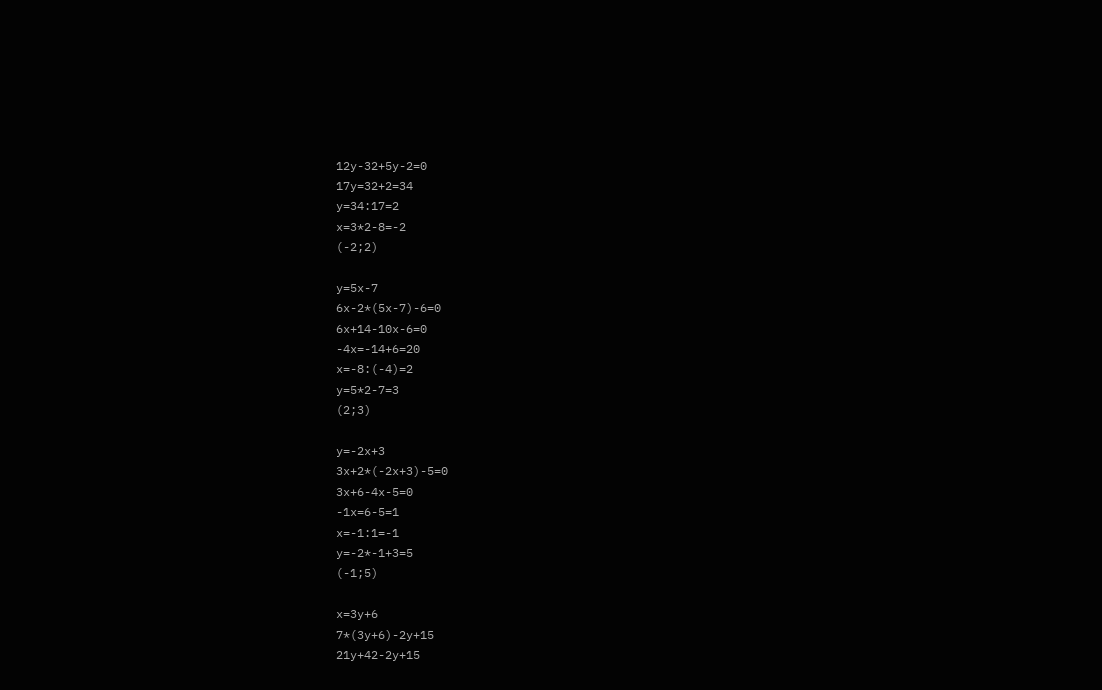12y-32+5y-2=0
17y=32+2=34
y=34:17=2
x=3*2-8=-2
(-2;2)

y=5x-7
6x-2*(5x-7)-6=0
6x+14-10x-6=0
-4x=-14+6=20
x=-8:(-4)=2
y=5*2-7=3
(2;3)

y=-2x+3
3x+2*(-2x+3)-5=0
3x+6-4x-5=0
-1x=6-5=1
x=-1:1=-1
y=-2*-1+3=5
(-1;5)

x=3y+6
7*(3y+6)-2y+15
21y+42-2y+15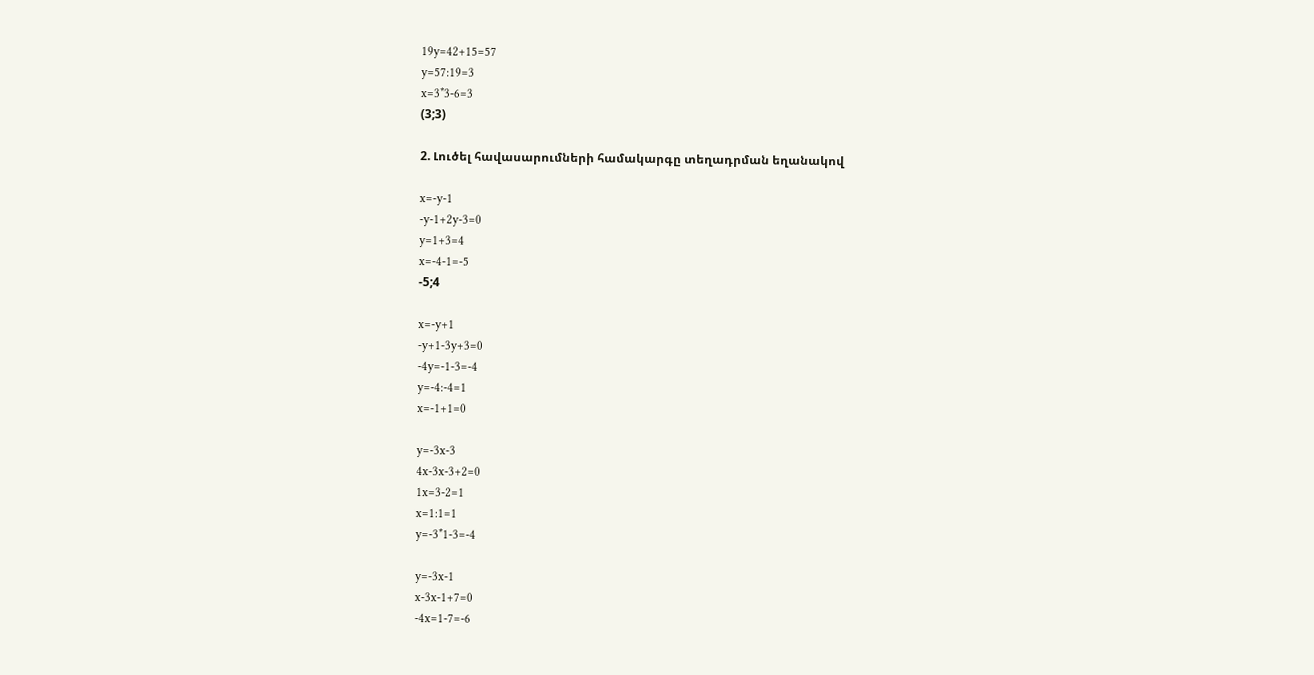19y=42+15=57
y=57:19=3
x=3*3-6=3
(3;3)

2. Լուծել հավասարումների համակարգը տեղադրման եղանակով

x=-y-1
-y-1+2y-3=0
y=1+3=4
x=-4-1=-5
-5;4

x=-y+1
-y+1-3y+3=0
-4y=-1-3=-4
y=-4:-4=1
x=-1+1=0

y=-3x-3
4x-3x-3+2=0
1x=3-2=1
x=1:1=1
y=-3*1-3=-4

y=-3x-1
x-3x-1+7=0
-4x=1-7=-6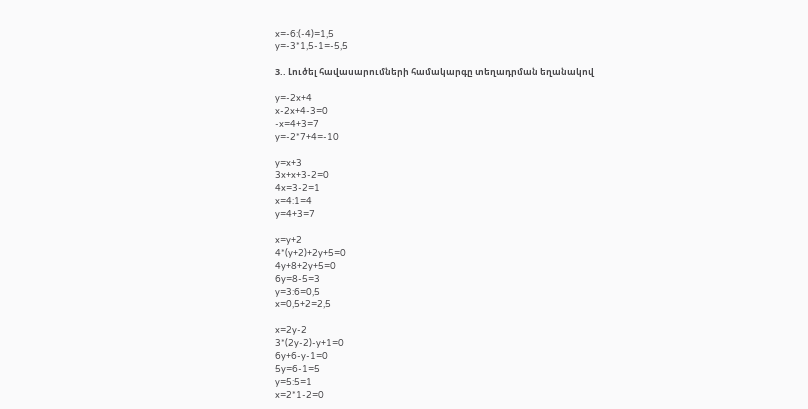x=-6:(-4)=1,5
y=-3*1,5-1=-5,5

3.. Լուծել հավասարումների համակարգը տեղադրման եղանակով

y=-2x+4
x-2x+4-3=0
-x=4+3=7
y=-2*7+4=-10

y=x+3
3x+x+3-2=0
4x=3-2=1
x=4:1=4
y=4+3=7

x=y+2
4*(y+2)+2y+5=0
4y+8+2y+5=0
6y=8-5=3
y=3:6=0,5
x=0,5+2=2,5

x=2y-2
3*(2y-2)-y+1=0
6y+6-y-1=0
5y=6-1=5
y=5:5=1
x=2*1-2=0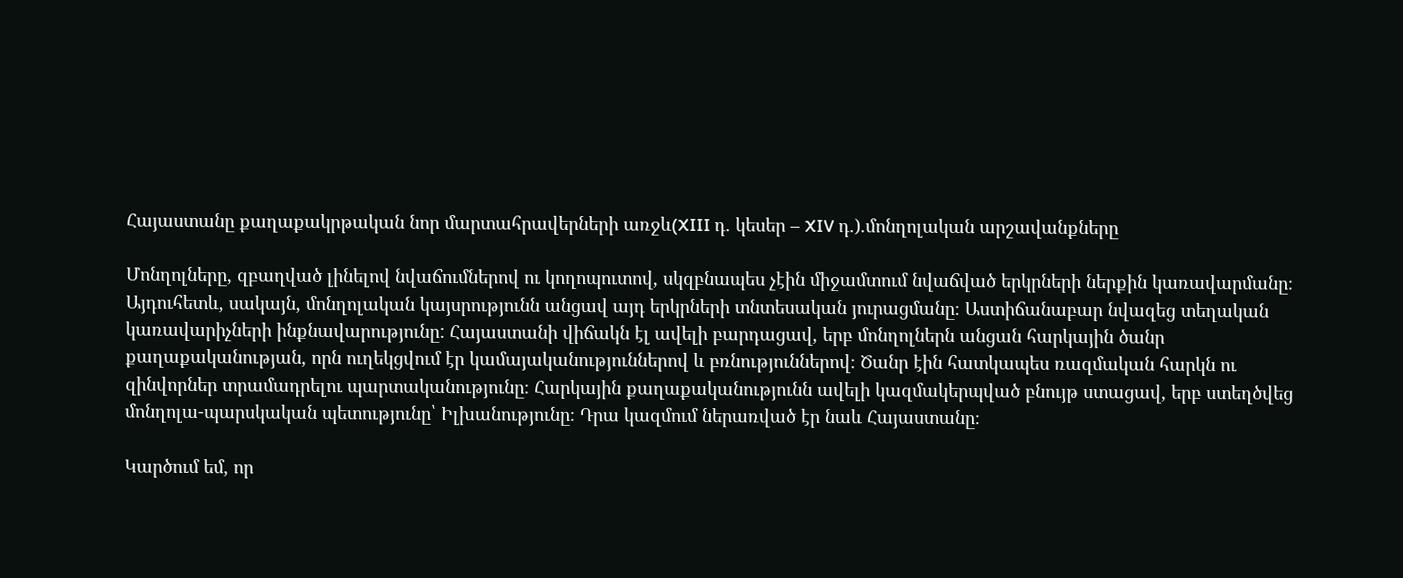Հայաստանը քաղաքակրթական նոր մարտահրավերների առջև(XIII դ. կեսեր – XIV դ.).մոնղոլական արշավանքները

Մոնղոլները, զբաղված լինելով նվաճումներով ու կողոպուտով, սկզբնապես չէին միջամտում նվաճված երկրների ներքին կառավարմանը։ Այդուհետև, սակայն, մոնղոլական կայսրությունն անցավ այդ երկրների տնտեսական յուրացմանը։ Աստիճանաբար նվազեց տեղական կառավարիչների ինքնավարությունը: Հայաստանի վիճակն էլ ավելի բարդացավ, երբ մոնղոլներն անցան հարկային ծանր քաղաքականության, որն ուղեկցվում էր կամայականություններով և բռնություններով։ Ծանր էին հատկապես ռազմական հարկն ու զինվորներ տրամադրելու պարտականությունը։ Հարկային քաղաքականությունն ավելի կազմակերպված բնույթ ստացավ, երբ ստեղծվեց մոնղոլա-պարսկական պետությունը՝ Իլխանությունը։ Դրա կազմում ներառված էր նաև Հայաստանը։

Կարծում եմ, որ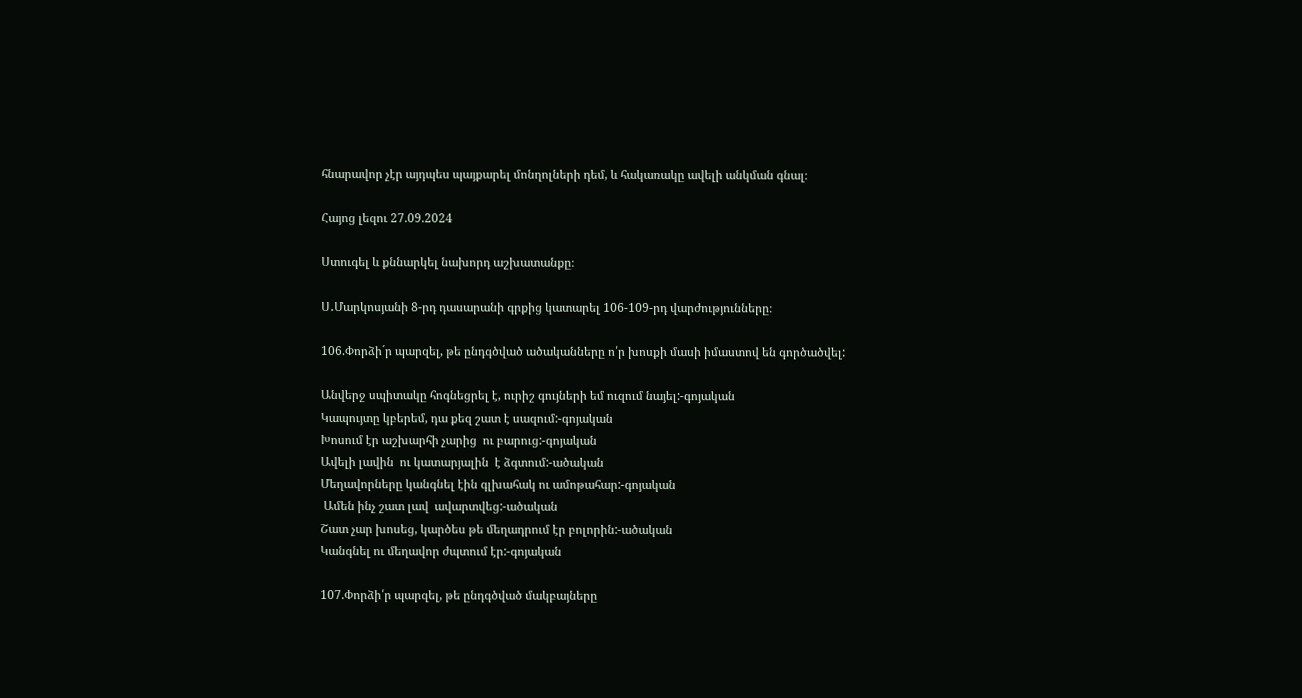հնարավոր չէր այդպես պայքարել մոնղոլների դեմ, և հակառակը ավելի անկման գնալ։

Հայոց լեզու 27.09.2024

Ստուգել և քննարկել նախորդ աշխատանքը։

Ս․Մարկոսյանի 8-րդ դասարանի գրքից կատարել 106-109-րդ վարժությունները։

106.Փորձի´ր պարզել, թե ընդգծված ածականները ո՛ր խոսքի մասի իմաստով են գործածվել:

Անվերջ սպիտակը հոգնեցրել է, ուրիշ գույների եմ ուզում նայել:-գոյական
Կապույտը կբերեմ, դա քեզ շատ է սազում:-գոյական
Խոսում էր աշխարհի չարից  ու բարուց:-գոյական
Ավելի լավին  ու կատարյալին  է ձգտում:-ածական
Մեղավորները կանգնել էին գլխահակ ու ամոթահար:-գոյական
 Ամեն ինչ շատ լավ  ավարտվեց:-ածական
Շատ չար խոսեց, կարծես թե մեղադրում էր բոլորին:-ածական
Կանգնել ու մեղավոր ժպտում էր:-գոյական

107.Փորձի՛ր պարզել, թե ընդգծված մակբայները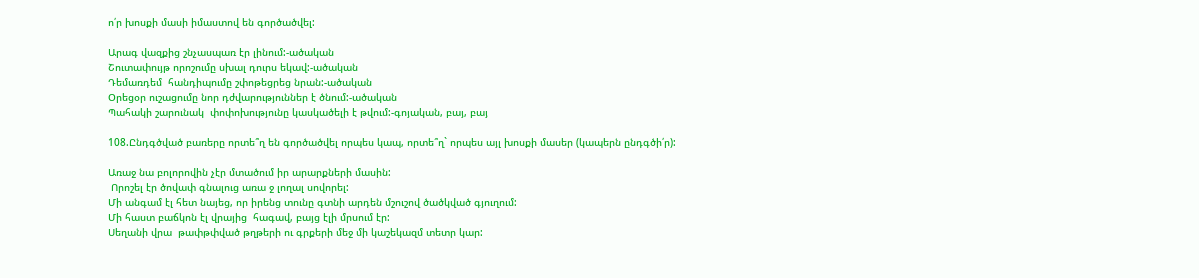ո՛ր խոսքի մասի իմաստով են գործածվել:

Արագ վազքից շնչասպառ էր լինում:-ածական
Շուտափույթ որոշումը սխալ դուրս եկավ:-ածական
Դեմառդեմ  հանդիպումը շփոթեցրեց նրան:-ածական
Օրեցօր ուշացումը նոր դժվարություններ է ծնում:-ածական
Պահակի շարունակ  փոփոխությունը կասկածելի է թվում:-գոյական, բայ, բայ

108.Ընդգծված բառերը որտե՞ղ են գործածվել որպես կապ, որտե՞ղ` որպես այլ խոսքի մասեր (կապերն ընդգծի՛ր):

Առաջ նա բոլորովին չէր մտածում իր արարքների մասին:
 Որոշել էր ծովափ գնալուց առա ջ լողալ սովորել:
Մի անգամ էլ հետ նայեց, որ իրենց տունը գտնի արդեն մշուշով ծածկված գյուղում:
Մի հաստ բաճկոն էլ վրայից  հագավ, բայց էլի մրսում էր:
Սեղանի վրա  թափթփված թղթերի ու գրքերի մեջ մի կաշեկազմ տետր կար: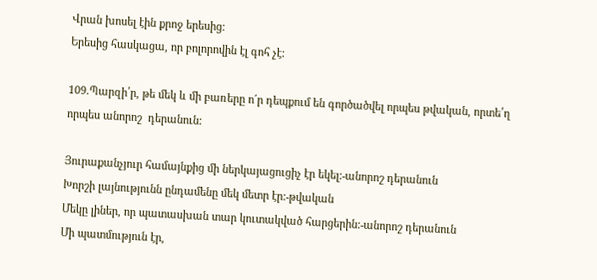Վրան խոսել էին քրոջ երեսից:
Երեսից հասկացա, որ բոլորովին էլ գոհ չէ:

109.Պարզի՛ր, թե մեկ և մի բառերը ո´ր դեպքում են գործածվել որպես թվական, որտե՛ղ որպես անորոշ  դերանուն:

Յուրաքանչյուր համայնքից մի ներկայացուցիչ էր եկել:-անորոշ դերանուն
Խորշի լայնությունն ընդամենը մեկ մետր էր:-թվական
Մեկը լիներ, որ պատասխան տար կուտակված հարցերին:-անորոշ դերանուն
Մի պատմություն էր,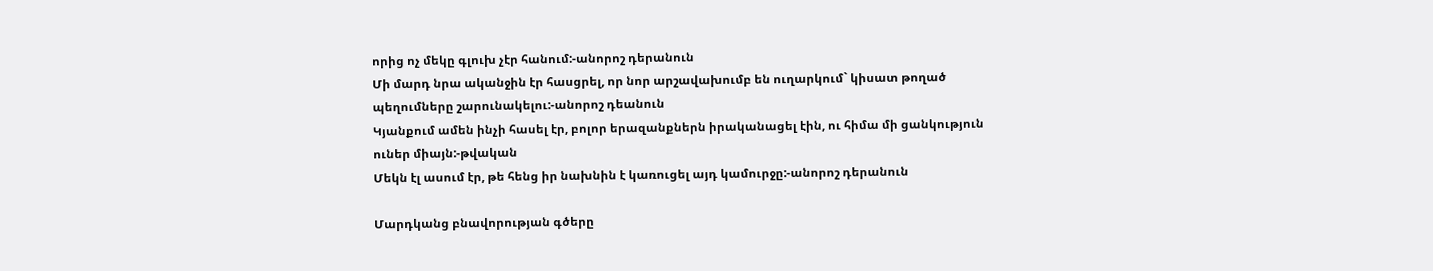որից ոչ մեկը գլուխ չէր հանում:-անորոշ դերանուն
Մի մարդ նրա ականջին էր հասցրել, որ նոր արշավախումբ են ուղարկում` կիսատ թողած պեղումները շարունակելու:-անորոշ դեանուն
Կյանքում ամեն ինչի հասել էր, բոլոր երազանքներն իրականացել էին, ու հիմա մի ցանկություն ուներ միայն:-թվական
Մեկն էլ ասում էր, թե հենց իր նախնին է կառուցել այդ կամուրջը:-անորոշ դերանուն

Մարդկանց բնավորության գծերը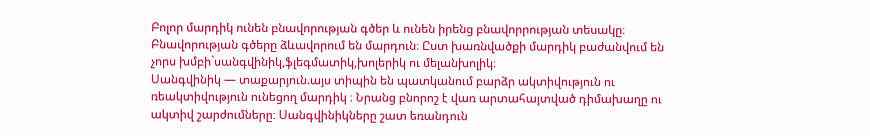Բոլոր մարդիկ ունեն բնավորության գծեր և ունեն իրենց բնավորրության տեսակը։ Բնավորության գծերը ձևավորում են մարդուն։ Ըստ խառնվածքի մարդիկ բաժանվում են չորս խմբի`սանգվինիկ,ֆլեգմատիկ,խոլերիկ ու մելանխոլիկ։
Սանգվինիկ — տաքարյուն.այս տիպին են պատկանում բարձր ակտիվություն ու ռեակտիվություն ունեցող մարդիկ ։ Նրանց բնորոշ է վառ արտահայտված դիմախաղը ու ակտիվ շարժումները։ Սանգվինիկները շատ եռանդուն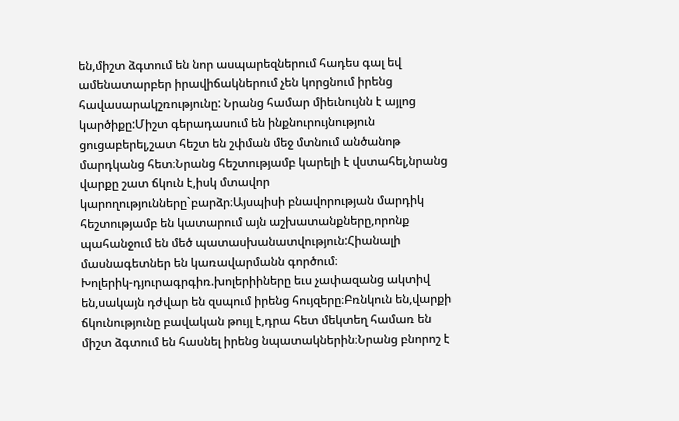են,միշտ ձգտում են նոր ասպարեզներում հադես գալ եվ ամենատարբեր իրավիճակներում չեն կորցնում իրենց հավասարակշռությունը: Նրանց համար միեւնույնն է այլոց կարծիքը:Միշտ գերադասում են ինքնուրույնություն ցուցաբերել,շատ հեշտ են շփման մեջ մտնում անծանոթ մարդկանց հետ։Նրանց հեշտությամբ կարելի է վստահել,նրանց վարքը շատ ճկուն է,իսկ մտավոր կարողությունները`բարձր։Այսպիսի բնավորության մարդիկ հեշտությամբ են կատարում այն աշխատանքները,որոնք պահանջում են մեծ պատասխանատվություն:Հիանալի մասնագետներ են կառավարմանն գործում։
Խոլերիկ-դյուրագրգիռ.խոլերիիները եւս չափազանց ակտիվ են,սակայն դժվար են զսպում իրենց հույզերը։Բռնկուն են,վարքի ճկունությունը բավական թույլ է,դրա հետ մեկտեղ համառ են միշտ ձգտում են հասնել իրենց նպատակներին։Նրանց բնորոշ է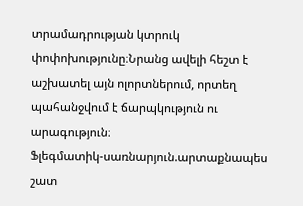տրամադրության կտրուկ փոփոխությունը։Նրանց ավելի հեշտ է աշխատել այն ոլորտներում, որտեղ պահանջվում է ճարպկություն ու արագություն։
Ֆլեգմատիկ-սառնարյուն.արտաքնապես շատ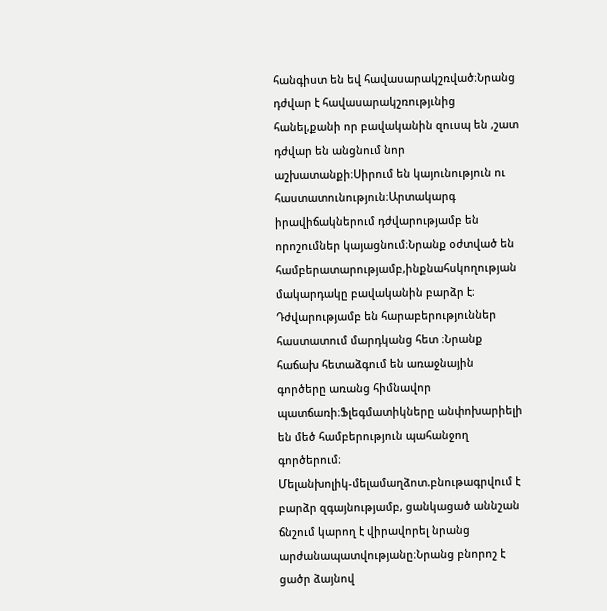հանգիստ են եվ հավասարակշռված։Նրանց դժվար է հավասարակշռությւնից հանել,քանի որ բավականին զուսպ են ,շատ դժվար են անցնում նոր աշխատանքի։Սիրում են կայունություն ու հաստատունություն։Արտակարգ իրավիճակներում դժվարությամբ են որոշումներ կայացնում։Նրանք օժտված են համբերատարությամբ,ինքնահսկողության մակարդակը բավականին բարձր է։ Դժվարությամբ են հարաբերություններ հաստատում մարդկանց հետ ։Նրանք հաճախ հետաձգում են առաջնային գործերը առանց հիմնավոր պատճառի։Ֆլեգմատիկները անփոխարիելի են մեծ համբերություն պահանջող գործերում։
Մելանխոլիկ-մելամաղձոտ.բնութագրվում է բարձր զգայնությամբ, ցանկացած աննշան ճնշում կարող է վիրավորել նրանց արժանապատվությանը։Նրանց բնորոշ է ցածր ձայնով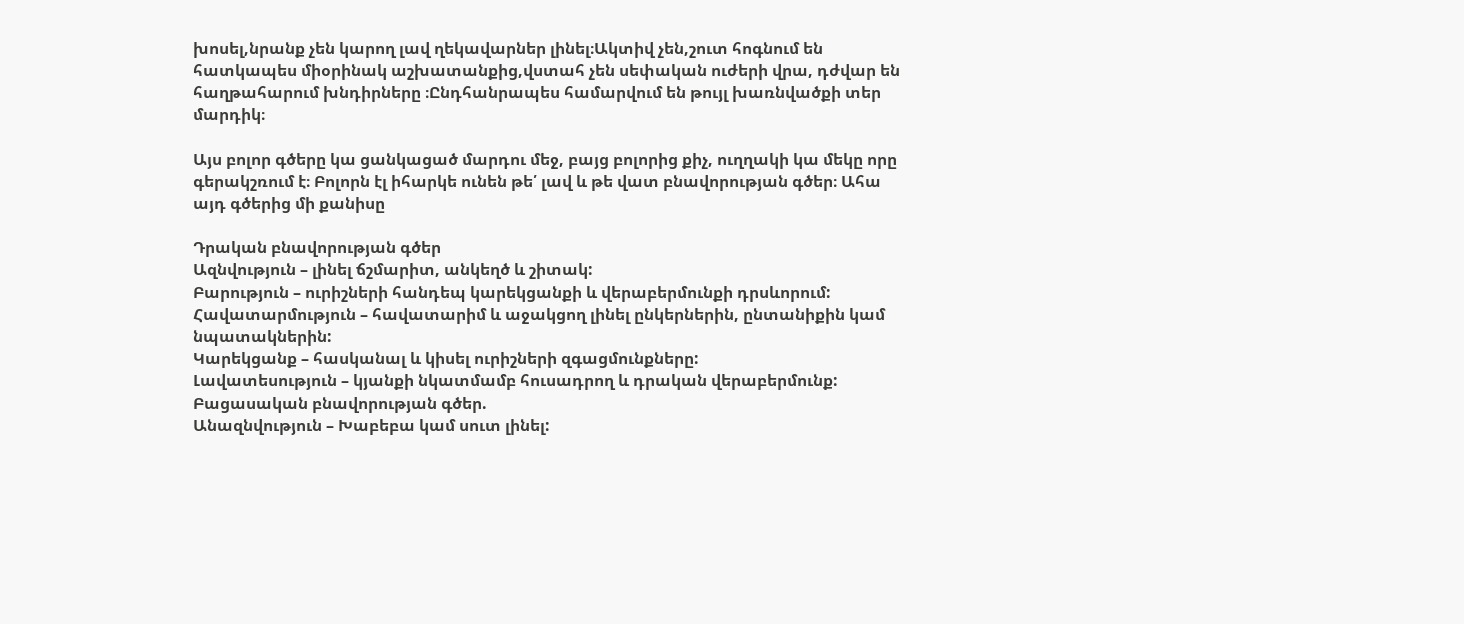խոսել,նրանք չեն կարող լավ ղեկավարներ լինել։Ակտիվ չեն,շուտ հոգնում են հատկապես միօրինակ աշխատանքից,վստահ չեն սեփական ուժերի վրա, դժվար են հաղթահարում խնդիրները ։Ընդհանրապես համարվում են թույլ խառնվածքի տեր մարդիկ։

Այս բոլոր գծերը կա ցանկացած մարդու մեջ, բայց բոլորից քիչ, ուղղակի կա մեկը որը գերակշռում է։ Բոլորն էլ իհարկե ունեն թե՛ լավ և թե վատ բնավորության գծեր։ Ահա այդ գծերից մի քանիսը

Դրական բնավորության գծեր
Ազնվություն – լինել ճշմարիտ, անկեղծ և շիտակ:
Բարություն – ուրիշների հանդեպ կարեկցանքի և վերաբերմունքի դրսևորում:
Հավատարմություն – հավատարիմ և աջակցող լինել ընկերներին, ընտանիքին կամ նպատակներին:
Կարեկցանք – հասկանալ և կիսել ուրիշների զգացմունքները:
Լավատեսություն – կյանքի նկատմամբ հուսադրող և դրական վերաբերմունք:
Բացասական բնավորության գծեր.
Անազնվություն – Խաբեբա կամ սուտ լինել: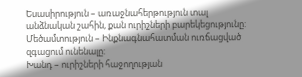Եսասիրություն – առաջնահերթություն տալ անձնական շահին, քան ուրիշների բարեկեցությունը:
Մեծամտություն – Ինքնագնահատման ուռճացված զգացում ունենալը:
Խանդ – ուրիշների հաջողության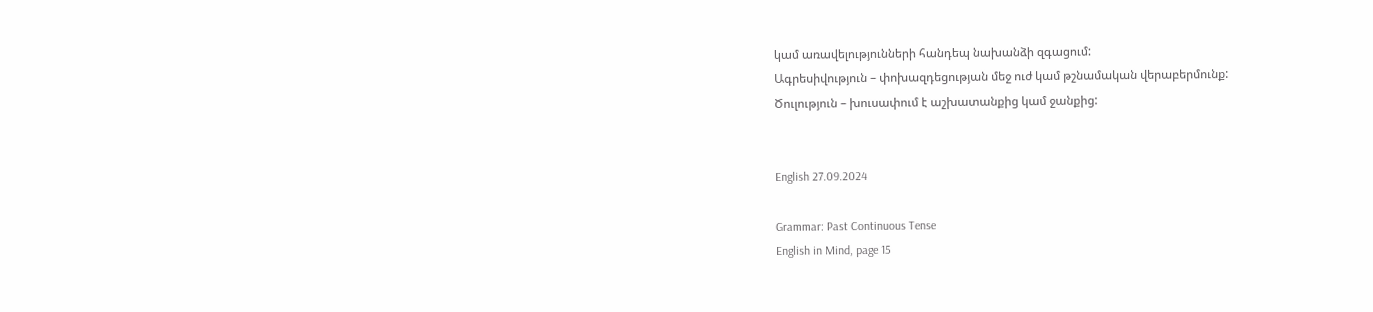կամ առավելությունների հանդեպ նախանձի զգացում:
Ագրեսիվություն – փոխազդեցության մեջ ուժ կամ թշնամական վերաբերմունք:
Ծուլություն – խուսափում է աշխատանքից կամ ջանքից:


English 27.09.2024

Grammar: Past Continuous Tense
English in Mind, page 15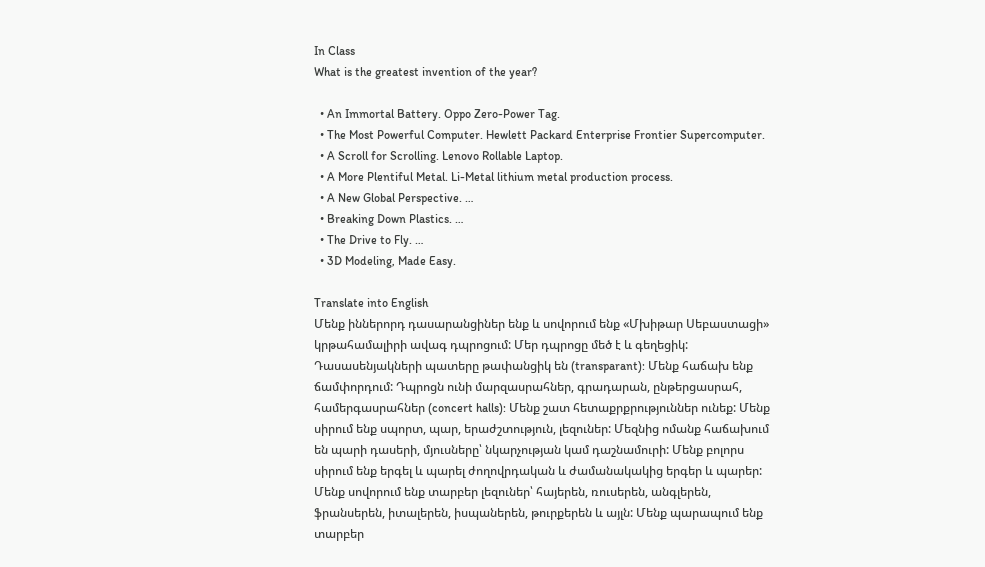In Class
What is the greatest invention of the year?

  • An Immortal Battery. Oppo Zero-Power Tag.
  • The Most Powerful Computer. Hewlett Packard Enterprise Frontier Supercomputer.
  • A Scroll for Scrolling. Lenovo Rollable Laptop.
  • A More Plentiful Metal. Li-Metal lithium metal production process.
  • A New Global Perspective. …
  • Breaking Down Plastics. …
  • The Drive to Fly. …
  • 3D Modeling, Made Easy.

Translate into English
Մենք իններորդ դասարանցիներ ենք և սովորում ենք «Մխիթար Սեբաստացի» կրթահամալիրի ավագ դպրոցում: Մեր դպրոցը մեծ է և գեղեցիկ: Դասասենյակների պատերը թափանցիկ են (transparant): Մենք հաճախ ենք ճամփորդում: Դպրոցն ունի մարզասրահներ, գրադարան, ընթերցասրահ, համերգասրահներ (concert halls): Մենք շատ հետաքրքրություններ ունեք: Մենք սիրում ենք սպորտ, պար, երաժշտություն, լեզուներ: Մեզնից ոմանք հաճախում են պարի դասերի, մյուսները՝ նկարչության կամ դաշնամուրի: Մենք բոլորս սիրում ենք երգել և պարել ժողովրդական և ժամանակակից երգեր և պարեր: Մենք սովորում ենք տարբեր լեզուներ՝ հայերեն, ռուսերեն, անգլերեն, ֆրանսերեն, իտալերեն, իսպաներեն, թուրքերեն և այլն: Մենք պարապում ենք տարբեր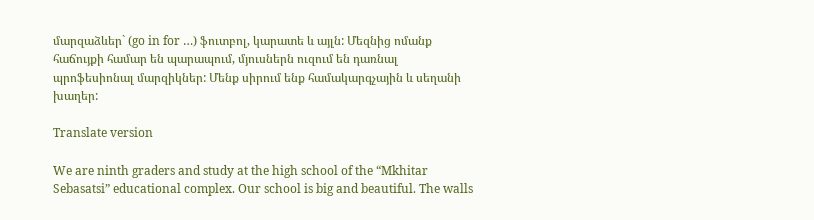մարզաձևեր` (go in for …) ֆուտբոլ, կարատե և այլն: Մեզնից ոմանք հաճույքի համար են պարապում, մյուսներն ուզում են դառնալ պրոֆեսիոնալ մարզիկներ: Մենք սիրում ենք համակարգչային և սեղանի խաղեր:

Translate version

We are ninth graders and study at the high school of the “Mkhitar Sebasatsi” educational complex. Our school is big and beautiful. The walls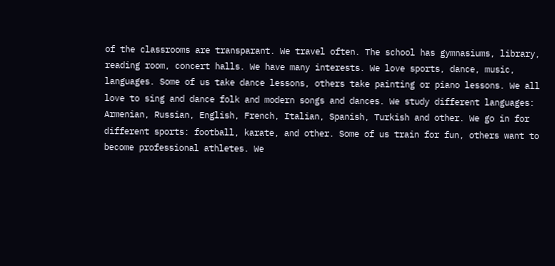of the classrooms are transparant. We travel often. The school has gymnasiums, library, reading room, concert halls. We have many interests. We love sports, dance, music, languages. Some of us take dance lessons, others take painting or piano lessons. We all love to sing and dance folk and modern songs and dances. We study different languages: Armenian, Russian, English, French, Italian, Spanish, Turkish and other. We go in for different sports: football, karate, and other. Some of us train for fun, others want to become professional athletes. We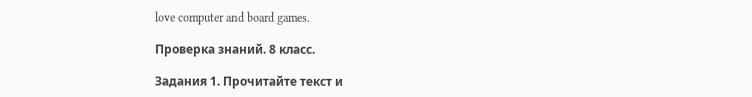love computer and board games.

Проверка знаний. 8 класс.

Задания 1. Прочитайте текст и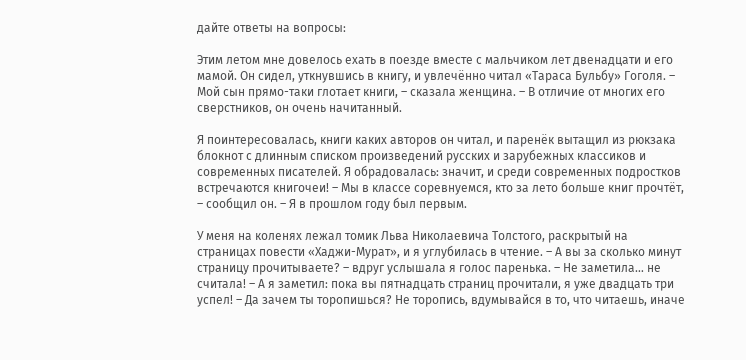дайте ответы на вопросы:

Этим летом мне довелось ехать в поезде вместе с мальчиком лет двенадцати и его мамой. Он сидел, уткнувшись в книгу, и увлечённо читал «Тараса Бульбу» Гоголя. – Мой сын прямо-таки глотает книги, – сказала женщина. – В отличие от многих его сверстников, он очень начитанный.

Я поинтересовалась, книги каких авторов он читал, и паренёк вытащил из рюкзака блокнот с длинным списком произведений русских и зарубежных классиков и современных писателей. Я обрадовалась: значит, и среди современных подростков встречаются книгочеи! – Мы в классе соревнуемся, кто за лето больше книг прочтёт, – сообщил он. – Я в прошлом году был первым.

У меня на коленях лежал томик Льва Николаевича Толстого, раскрытый на страницах повести «Хаджи-Мурат», и я углубилась в чтение. – А вы за сколько минут страницу прочитываете? – вдруг услышала я голос паренька. – Не заметила… не считала! – А я заметил: пока вы пятнадцать страниц прочитали, я уже двадцать три успел! – Да зачем ты торопишься? Не торопись, вдумывайся в то, что читаешь, иначе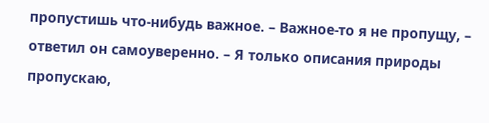пропустишь что-нибудь важное. – Важное-то я не пропущу, – ответил он самоуверенно. – Я только описания природы пропускаю,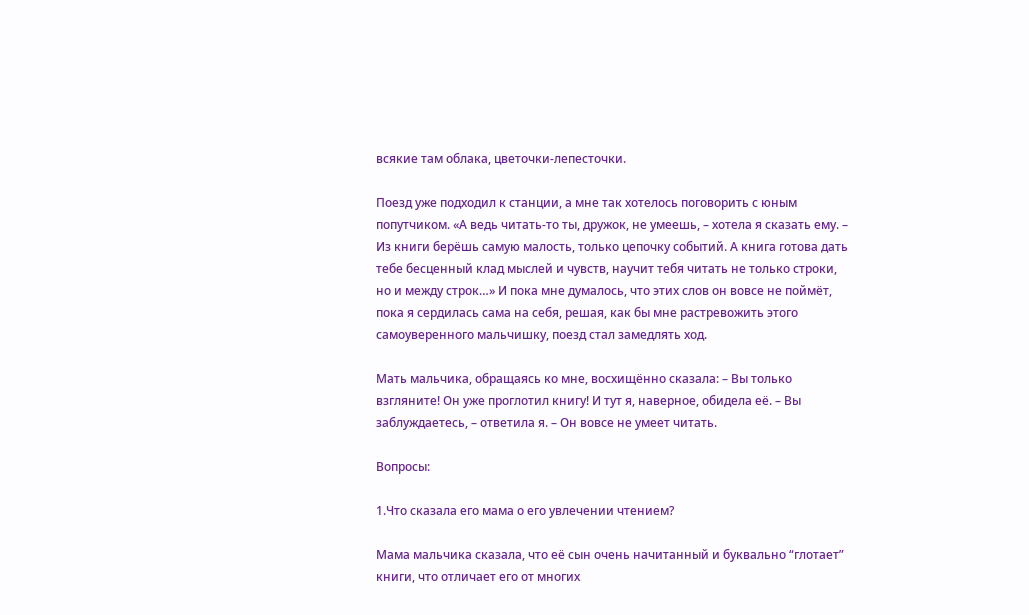всякие там облака, цветочки-лепесточки.

Поезд уже подходил к станции, а мне так хотелось поговорить с юным попутчиком. «А ведь читать-то ты, дружок, не умеешь, – хотела я сказать ему. – Из книги берёшь самую малость, только цепочку событий. А книга готова дать тебе бесценный клад мыслей и чувств, научит тебя читать не только строки, но и между строк…» И пока мне думалось, что этих слов он вовсе не поймёт, пока я сердилась сама на себя, решая, как бы мне растревожить этого самоуверенного мальчишку, поезд стал замедлять ход.

Мать мальчика, обращаясь ко мне, восхищённо сказала: – Вы только взгляните! Он уже проглотил книгу! И тут я, наверное, обидела её. – Вы заблуждаетесь, – ответила я. – Он вовсе не умеет читать.

Вопросы:

1.Что сказала его мама о его увлечении чтением?

Мама мальчика сказала, что её сын очень начитанный и буквально “глотает” книги, что отличает его от многих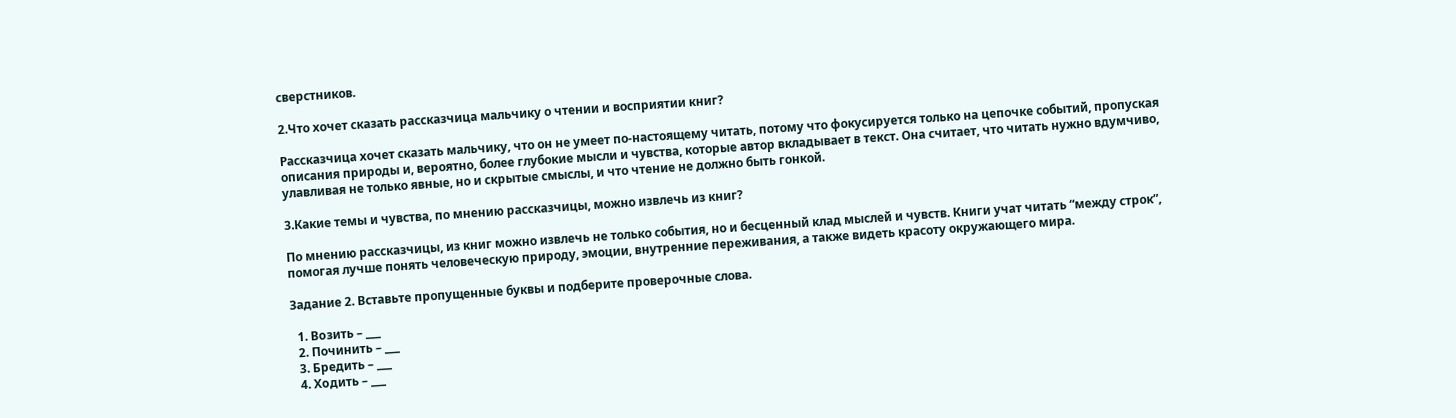сверстников.

2.Что хочет сказать рассказчица мальчику о чтении и восприятии книг?

Рассказчица хочет сказать мальчику, что он не умеет по-настоящему читать, потому что фокусируется только на цепочке событий, пропуская описания природы и, вероятно, более глубокие мысли и чувства, которые автор вкладывает в текст. Она считает, что читать нужно вдумчиво, улавливая не только явные, но и скрытые смыслы, и что чтение не должно быть гонкой.

3.Какие темы и чувства, по мнению рассказчицы, можно извлечь из книг?

По мнению рассказчицы, из книг можно извлечь не только события, но и бесценный клад мыслей и чувств. Книги учат читать “между строк”, помогая лучше понять человеческую природу, эмоции, внутренние переживания, а также видеть красоту окружающего мира.

Задание 2. Вставьте пропущенные буквы и подберите проверочные слова.

  1. Вoзить – ___
  2. Починить – ___
  3. Брeдить – ___
  4. Хoдить – ___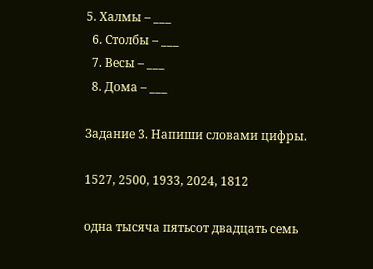5. Хaлмы – ___
  6. Стoлбы – ___
  7. Весы – ___
  8. Дома – ___

Задание 3. Напиши словами цифры.

1527, 2500, 1933, 2024, 1812

одна тысяча пятьсот двадцать семь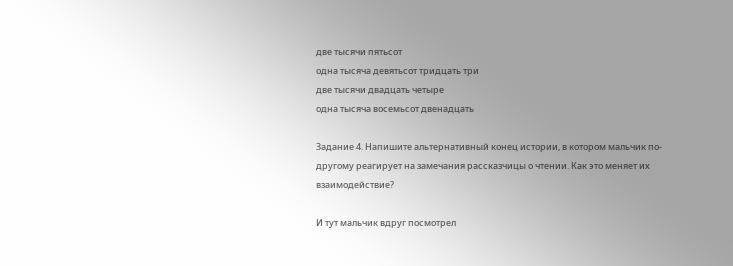две тысячи пятьсот
одна тысяча девятьсот тридцать три
две тысячи двадцать четыре
одна тысяча восемьсот двенадцать

Задание 4. Напишите альтернативный конец истории, в котором мальчик по-другому реагирует на замечания рассказчицы о чтении. Как это меняет их взаимодействие?

И тут мальчик вдруг посмотрел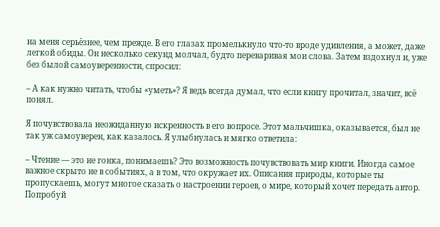на меня серьёзнее, чем прежде. В его глазах промелькнуло что-то вроде удивления, а может, даже легкой обиды. Он несколько секунд молчал, будто переваривая мои слова. Затем вздохнул и, уже без былой самоуверенности, спросил:

– А как нужно читать, чтобы «уметь»? Я ведь всегда думал, что если книгу прочитал, значит, всё понял.

Я почувствовала неожиданную искренность в его вопросе. Этот мальчишка, оказывается, был не так уж самоуверен, как казалось. Я улыбнулась и мягко ответила:

– Чтение — это не гонка, понимаешь? Это возможность почувствовать мир книги. Иногда самое важное скрыто не в событиях, а в том, что окружает их. Описания природы, которые ты пропускаешь, могут многое сказать о настроении героев, о мире, который хочет передать автор. Попробуй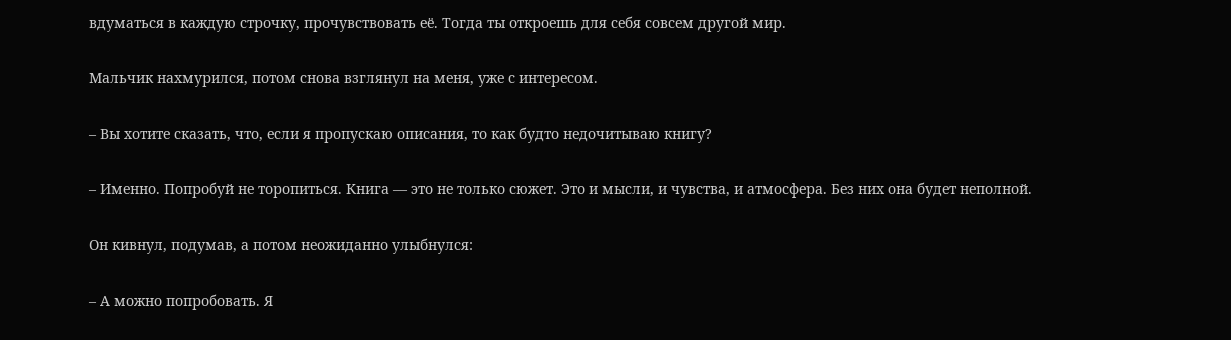вдуматься в каждую строчку, прочувствовать её. Тогда ты откроешь для себя совсем другой мир.

Мальчик нахмурился, потом снова взглянул на меня, уже с интересом.

– Вы хотите сказать, что, если я пропускаю описания, то как будто недочитываю книгу?

– Именно. Попробуй не торопиться. Книга — это не только сюжет. Это и мысли, и чувства, и атмосфера. Без них она будет неполной.

Он кивнул, подумав, а потом неожиданно улыбнулся:

– А можно попробовать. Я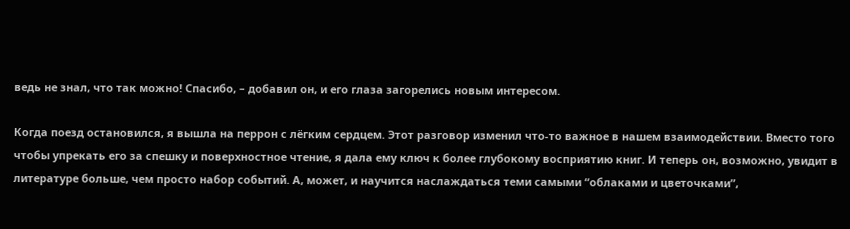ведь не знал, что так можно! Спасибо, – добавил он, и его глаза загорелись новым интересом.

Когда поезд остановился, я вышла на перрон с лёгким сердцем. Этот разговор изменил что-то важное в нашем взаимодействии. Вместо того чтобы упрекать его за спешку и поверхностное чтение, я дала ему ключ к более глубокому восприятию книг. И теперь он, возможно, увидит в литературе больше, чем просто набор событий. А, может, и научится наслаждаться теми самыми “облаками и цветочками”,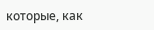которые, как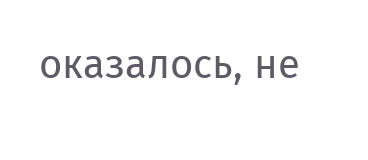оказалось, не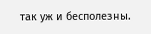так уж и бесполезны.